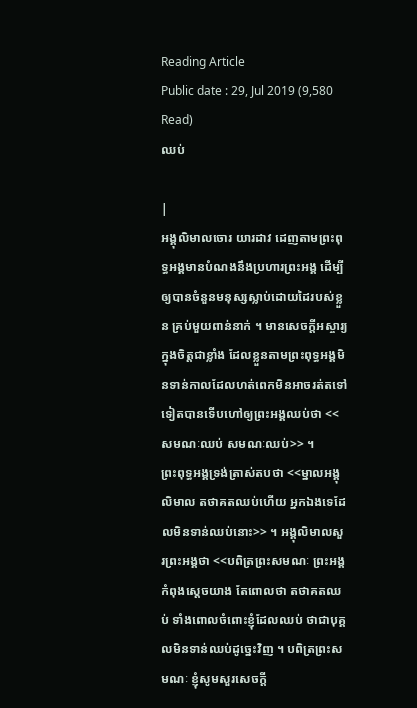Reading Article
Public date : 29, Jul 2019 (9,580 Read)
ឈប់

|
អង្គុលិមាលចោរ យារដាវ ដេញតាមព្រះពុទ្ធអង្គមានបំណងនឹងប្រហារព្រះអង្គ ដើម្បីឲ្យបានចំនួនមនុស្សស្លាប់ដោយដៃរបស់ខ្លួន គ្រប់មួយពាន់នាក់ ។ មានសេចក្ដីអស្ចារ្យក្នុងចិត្តជាខ្លាំង ដែលខ្លួនតាមព្រះពុទ្ធអង្គមិនទាន់កាលដែលហត់ពេកមិនអាចរត់តទៅទៀតបានទើបហៅឲ្យព្រះអង្គឈប់ថា <<សមណៈឈប់ សមណៈឈប់>> ។
ព្រះពុទ្ធអង្គទ្រង់ត្រាស់តបថា <<ម្នាលអង្គុលិមាល តថាគតឈប់ហើយ អ្នកឯងទេដែលមិនទាន់ឈប់នោះ>> ។ អង្គុលិមាលសួរព្រះអង្គថា <<បពិត្រព្រះសមណៈ ព្រះអង្គកំពុងស្ដេចយាង តែពោលថា តថាគតឈប់ ទាំងពោលចំពោះខ្ញុំដែលឈប់ ថាជាបុគ្គលមិនទាន់ឈប់ដូច្នេះវិញ ។ បពិត្រព្រះសមណៈ ខ្ញុំសូមសួរសេចក្ដី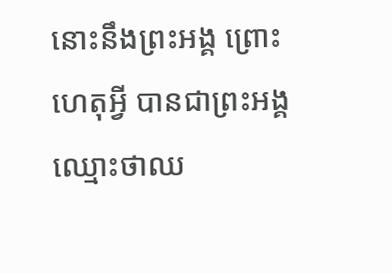នោះនឹងព្រះអង្គ ព្រោះហេតុអ្វី បានជាព្រះអង្គឈ្មោះថាឈ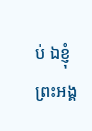ប់ ឯខ្ញុំព្រះអង្គ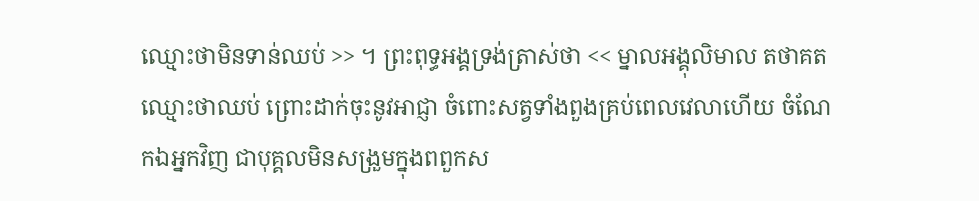ឈ្មោះថាមិនទាន់ឈប់ >> ។ ព្រះពុទ្ធអង្គទ្រង់ត្រាស់ថា << ម្នាលអង្គុលិមាល តថាគតឈ្មោះថាឈប់ ព្រោះដាក់ចុះនូវអាជ្ញា ចំពោះសត្វទាំងពួងគ្រប់ពេលវេលាហើយ ចំណែកឯអ្នកវិញ ជាបុគ្គលមិនសង្រួមក្នុងពពួកស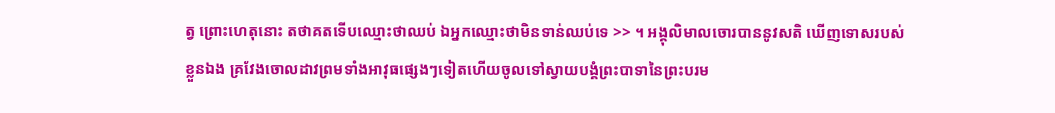ត្វ ព្រោះហេតុនោះ តថាគតទើបឈ្មោះថាឈប់ ឯអ្នកឈ្មោះថាមិនទាន់ឈប់ទេ >> ។ អង្គុលិមាលចោរបាននូវសតិ ឃើញទោសរបស់ខ្លួនឯង គ្រវែងចោលដាវព្រមទាំងអាវុធផ្សេងៗទៀតហើយចូលទៅស្វាយបង្គំព្រះបាទានៃព្រះបរម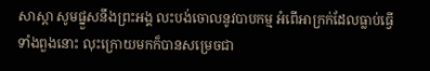សាស្ដា សូមផ្នួសនឹងព្រះអង្គ លះបង់ចោលនូវបាបកម្ម អំពើអាក្រក់ដែលធ្លាប់ធ្វើទាំងពួងនោះ លុះក្រោយមកក៏បានសម្រេចជា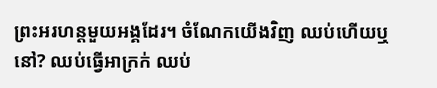ព្រះអរហន្តមួយអង្គដែរ។ ចំណែកយើងវិញ ឈប់ហើយឬនៅ? ឈប់ធ្វើអាក្រក់ ឈប់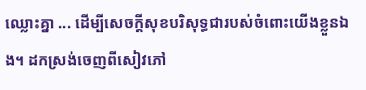ឈ្លោះគ្នា ... ដើម្បីសេចក្ដីសុខបរិសុទ្ធជារបស់ចំពោះយើងខ្លួនឯង។ ដកស្រង់ចេញពីសៀវភៅ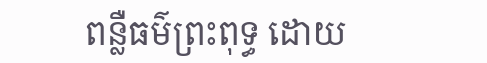ពន្លឺធម៌ព្រះពុទ្ធ ដោយ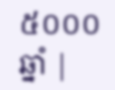៥០០០ឆ្នាំ |